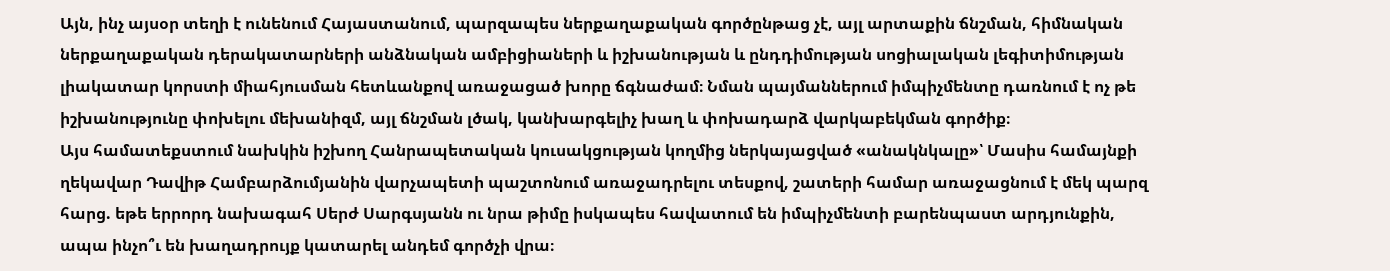Այն, ինչ այսօր տեղի է ունենում Հայաստանում, պարզապես ներքաղաքական գործընթաց չէ, այլ արտաքին ճնշման, հիմնական ներքաղաքական դերակատարների անձնական ամբիցիաների և իշխանության և ընդդիմության սոցիալական լեգիտիմության լիակատար կորստի միահյուսման հետևանքով առաջացած խորը ճգնաժամ։ Նման պայմաններում իմպիչմենտը դառնում է ոչ թե իշխանությունը փոխելու մեխանիզմ, այլ ճնշման լծակ, կանխարգելիչ խաղ և փոխադարձ վարկաբեկման գործիք։
Այս համատեքստում նախկին իշխող Հանրապետական կուսակցության կողմից ներկայացված «անակնկալը»՝ Մասիս համայնքի ղեկավար Դավիթ Համբարձումյանին վարչապետի պաշտոնում առաջադրելու տեսքով, շատերի համար առաջացնում է մեկ պարզ հարց. եթե երրորդ նախագահ Սերժ Սարգսյանն ու նրա թիմը իսկապես հավատում են իմպիչմենտի բարենպաստ արդյունքին, ապա ինչո՞ւ են խաղադրույք կատարել անդեմ գործչի վրա։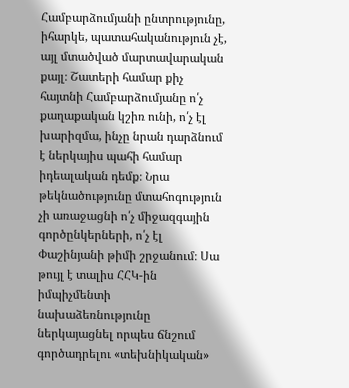Համբարձումյանի ընտրությունը, իհարկե, պատահականություն չէ, այլ մտածված մարտավարական քայլ։ Շատերի համար քիչ հայտնի Համբարձումյանը ո՛չ քաղաքական կշիռ ունի, ո՛չ էլ խարիզմա, ինչը նրան դարձնում է ներկայիս պահի համար իդեալական դեմք։ Նրա թեկնածությունը մտահոգություն չի առաջացնի ո՛չ միջազգային գործընկերների, ո՛չ էլ Փաշինյանի թիմի շրջանում։ Սա թույլ է տալիս ՀՀԿ-ին իմպիչմենտի նախաձեռնությունը ներկայացնել որպես ճնշում գործադրելու «տեխնիկական»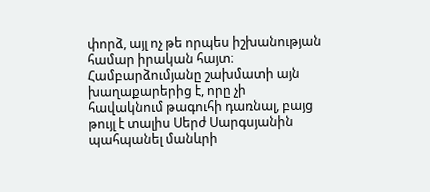փորձ, այլ ոչ թե որպես իշխանության համար իրական հայտ։ Համբարձումյանը շախմատի այն խաղաքարերից է, որը չի հավակնում թագուհի դառնալ, բայց թույլ է տալիս Սերժ Սարգսյանին պահպանել մանևրի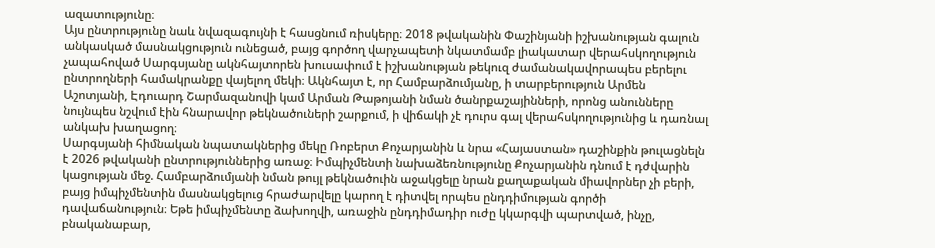ազատությունը։
Այս ընտրությունը նաև նվազագույնի է հասցնում ռիսկերը։ 2018 թվականին Փաշինյանի իշխանության գալուն անկասկած մասնակցություն ունեցած, բայց գործող վարչապետի նկատմամբ լիակատար վերահսկողություն չապահոված Սարգսյանը ակնհայտորեն խուսափում է իշխանության թեկուզ ժամանակավորապես բերելու ընտրողների համակրանքը վայելող մեկի։ Ակնհայտ է, որ Համբարձումյանը, ի տարբերություն Արմեն Աշոտյանի, Էդուարդ Շարմազանովի կամ Արման Թաթոյանի նման ծանրքաշայինների, որոնց անունները նույնպես նշվում էին հնարավոր թեկնածուների շարքում, ի վիճակի չէ դուրս գալ վերահսկողությունից և դառնալ անկախ խաղացող։
Սարգսյանի հիմնական նպատակներից մեկը Ռոբերտ Քոչարյանին և նրա «Հայաստան» դաշինքին թուլացնելն է 2026 թվականի ընտրություններից առաջ։ Իմպիչմենտի նախաձեռնությունը Քոչարյանին դնում է դժվարին կացության մեջ. Համբարձումյանի նման թույլ թեկնածուին աջակցելը նրան քաղաքական միավորներ չի բերի, բայց իմպիչմենտին մասնակցելուց հրաժարվելը կարող է դիտվել որպես ընդդիմության գործի դավաճանություն։ Եթե իմպիչմենտը ձախողվի, առաջին ընդդիմադիր ուժը կկարգվի պարտված, ինչը, բնականաբար,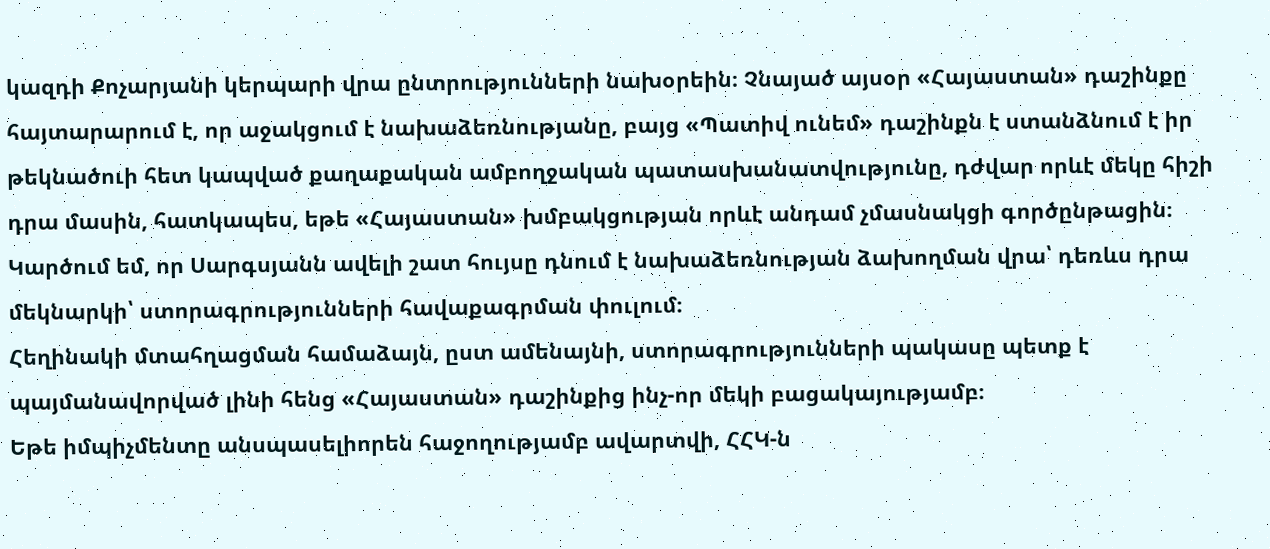կազդի Քոչարյանի կերպարի վրա ընտրությունների նախօրեին։ Չնայած այսօր «Հայաստան» դաշինքը հայտարարում է, որ աջակցում է նախաձեռնությանը, բայց «Պատիվ ունեմ» դաշինքն է ստանձնում է իր թեկնածուի հետ կապված քաղաքական ամբողջական պատասխանատվությունը, դժվար որևէ մեկը հիշի դրա մասին, հատկապես, եթե «Հայաստան» խմբակցության որևէ անդամ չմասնակցի գործընթացին։ Կարծում եմ, որ Սարգսյանն ավելի շատ հույսը դնում է նախաձեռնության ձախողման վրա՝ դեռևս դրա մեկնարկի՝ ստորագրությունների հավաքագրման փուլում։
Հեղինակի մտահղացման համաձայն, ըստ ամենայնի, ստորագրությունների պակասը պետք է պայմանավորված լինի հենց «Հայաստան» դաշինքից ինչ-որ մեկի բացակայությամբ։
Եթե իմպիչմենտը անսպասելիորեն հաջողությամբ ավարտվի, ՀՀԿ-ն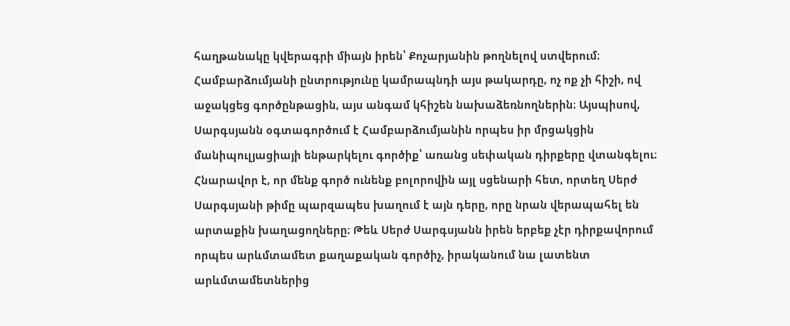հաղթանակը կվերագրի միայն իրեն՝ Քոչարյանին թողնելով ստվերում։ Համբարձումյանի ընտրությունը կամրապնդի այս թակարդը, ոչ ոք չի հիշի, ով աջակցեց գործընթացին, այս անգամ կհիշեն նախաձեռնողներին։ Այսպիսով, Սարգսյանն օգտագործում է Համբարձումյանին որպես իր մրցակցին մանիպուլյացիայի ենթարկելու գործիք՝ առանց սեփական դիրքերը վտանգելու։
Հնարավոր է, որ մենք գործ ունենք բոլորովին այլ սցենարի հետ, որտեղ Սերժ Սարգսյանի թիմը պարզապես խաղում է այն դերը, որը նրան վերապահել են արտաքին խաղացողները։ Թեև Սերժ Սարգսյանն իրեն երբեք չէր դիրքավորում որպես արևմտամետ քաղաքական գործիչ, իրականում նա լատենտ արևմտամետներից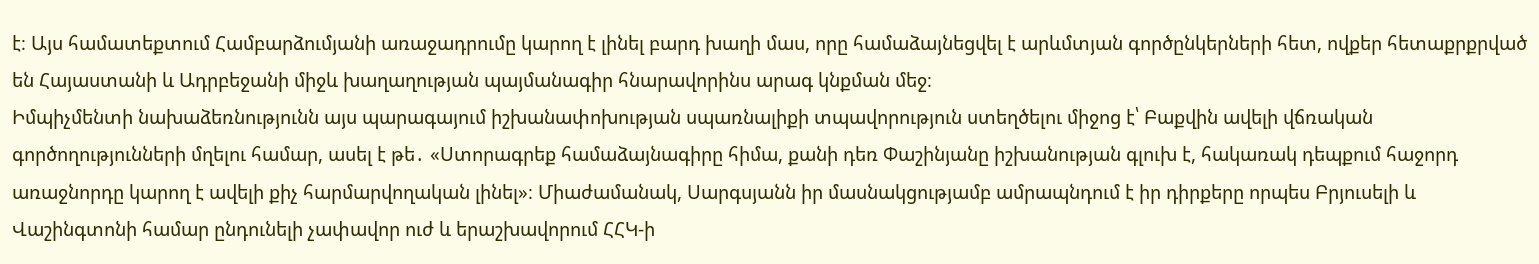է։ Այս համատեքտում Համբարձումյանի առաջադրումը կարող է լինել բարդ խաղի մաս, որը համաձայնեցվել է արևմտյան գործընկերների հետ, ովքեր հետաքրքրված են Հայաստանի և Ադրբեջանի միջև խաղաղության պայմանագիր հնարավորինս արագ կնքման մեջ։
Իմպիչմենտի նախաձեռնությունն այս պարագայում իշխանափոխության սպառնալիքի տպավորություն ստեղծելու միջոց է՝ Բաքվին ավելի վճռական գործողությունների մղելու համար, ասել է թե․ «Ստորագրեք համաձայնագիրը հիմա, քանի դեռ Փաշինյանը իշխանության գլուխ է, հակառակ դեպքում հաջորդ առաջնորդը կարող է ավելի քիչ հարմարվողական լինել»։ Միաժամանակ, Սարգսյանն իր մասնակցությամբ ամրապնդում է իր դիրքերը որպես Բրյուսելի և Վաշինգտոնի համար ընդունելի չափավոր ուժ և երաշխավորում ՀՀԿ-ի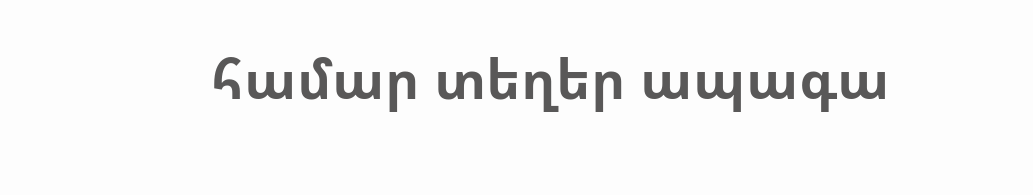համար տեղեր ապագա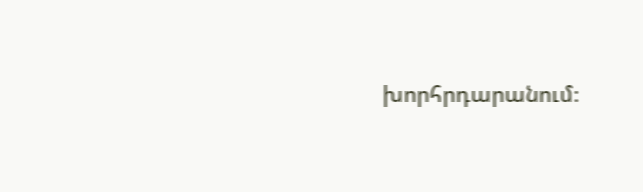խորհրդարանում։